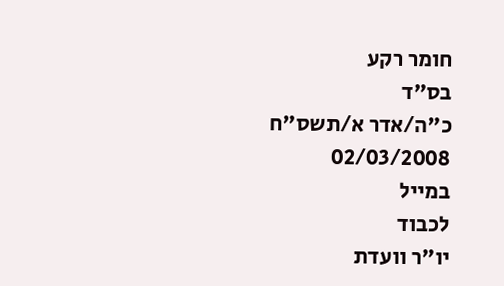חומר רקע
בס"ד
כ"ה/אדר א/תשס"ח
02/03/2008
במייל
לכבוד
יו"ר וועדת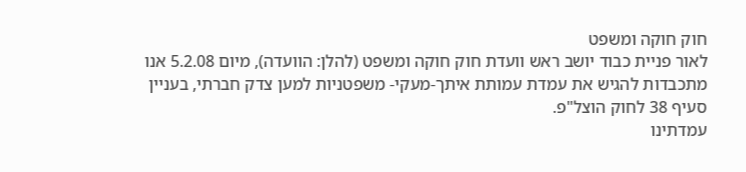חוק חוקה ומשפט
לאור פניית כבוד יושב ראש וועדת חוק חוקה ומשפט (להלן: הוועדה), מיום 5.2.08 אנו מתכבדות להגיש את עמדת עמותת איתך-מעקי- משפטניות למען צדק חברתי, בעניין סעיף 38 לחוק הוצל"פ.
עמדתינו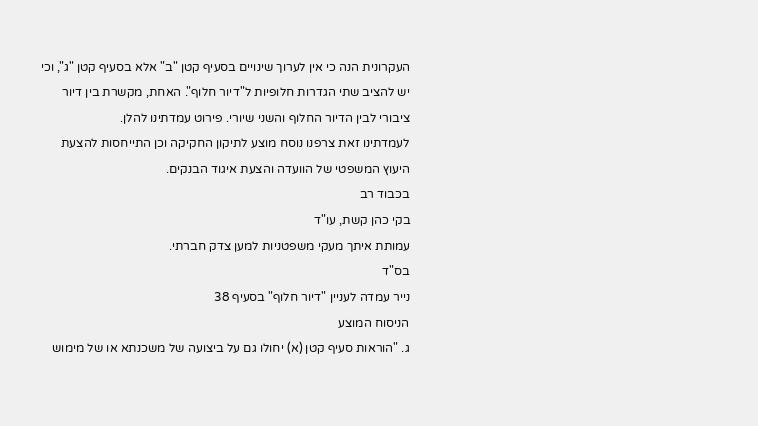העקרונית הנה כי אין לערוך שינויים בסעיף קטן "ב" אלא בסעיף קטן "ג", וכי יש להציב שתי הגדרות חלופיות ל"דיור חלוף". האחת, מקשרת בין דיור ציבורי לבין הדיור החלוף והשני שיורי. פירוט עמדתינו להלן.
לעמדתינו זאת צרפנו נוסח מוצע לתיקון החקיקה וכן התייחסות להצעת היעוץ המשפטי של הוועדה והצעת איגוד הבנקים.
בכבוד רב
בקי כהן קשת, עו"ד
עמותת איתך מעקי משפטניות למען צדק חברתי.
בס"ד
נייר עמדה לעניין "דיור חלוף" בסעיף 38
הניסוח המוצע
ג. "הוראות סעיף קטן (א) יחולו גם על ביצועה של משכנתא או של מימוש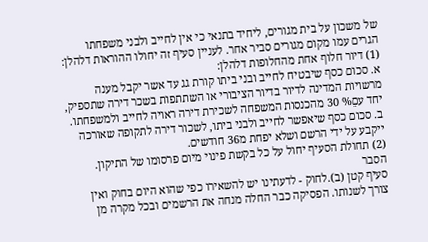של משכון על בית מגורים, ליחיד בתנאי כי אין לחייב ולבני משפחתו הגרים עמו מקום מגורים סביר אחר. לעניין סעיף זה יחולו ההוראות דלהלן:
(1) דיור חלוף אחת מהחלופות דלהלן:
א. סכום כסף שיבטיח לחייב ובני ביתו קורת גג עד אשר יקבל מענה מרשויות המדינה לדיור בדיור הציבורי או השתתפות בשכר דירה שתספיק, יחד עםֵ% 30 מהכנסות המשפחה לשכירת דירה ראויה לחייב ולמשפחתו.
ב. סכום כסף שיאפשר לחייב ולבני ביתו, לשכור דירה לתקופה שאורכה ייקבע על ידי הרשם ושלא יפחת מ36 חודשים.
(2) תחולת הסעיף יחול על כל בקשת פינוי מיום פרסומו של התיקון.
הסבר
סעיף קטן (ב).לחוק - לדעתינו יש להשאירו כפי שהוא היום בחוק ואין צורך לשנותו. הפסיקה כבר החלה מנחה את הרשמים ובכל מקרה מן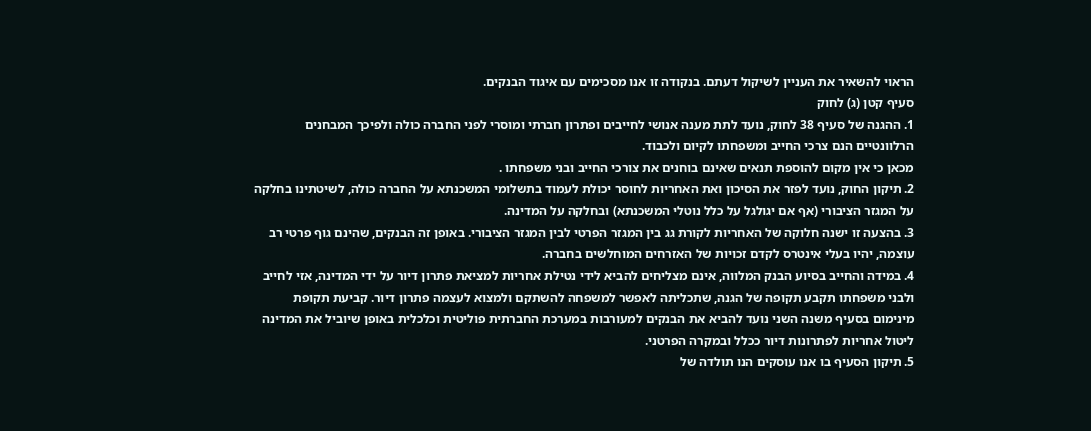הראוי להשאיר את העניין לשיקול דעתם. בנקודה זו אנו מסכימים עם איגוד הבנקים.
סעיף קטן (ג) לחוק
1. ההגנה של סעיף 38 לחוק, נועד לתת מענה אנושי לחייבים ופתרון חברתי ומוסרי לפני החברה כולה ולפיכך המבחנים הרלוונטיים הנם צרכי החייב ומשפחתו לקיום ולכבוד.
מכאן כי אין מקום להוספת תנאים שאינם בוחנים את צורכי החייב ובני משפחתו .
2. תיקון החוק, נועד לפזר את הסיכון ואת האחריות לחוסר יכולת לעמוד בתשלומי המשכנתא על החברה כולה, לשיטתינו בחלקה על המגזר הציבורי (אף אם יגולגל על כלל נוטלי המשכנתא) ובחלקה על המדינה.
3. בהצעה זו ישנה חלוקה של האחריות לקורת גג בין המגזר הפרטי לבין המגזר הציבורי. באופן זה הבנקים, שהינם גוף פרטי רב עוצמה, יהיו בעלי אינטרס לקדם זכויות של האזרחים המוחלשים בחברה.
4. במידה והחייב בסיוע הבנק המלווה, אינם מצליחים להביא לידי נטילת אחריות למציאת פתרון דיור על ידי המדינה, אזי לחייב ולבני משפחתו תקבע תקופה של הגנה, שתכליתה לאפשר למשפחה להשתקם ולמצוא לעצמה פתרון דיור. קביעת תקופת מינימום בסעיף משנה השני נועד להביא את הבנקים למעורבות במערכת החברתית פוליטית וכלכלית באופן שיוביל את המדינה ליטול אחריות לפתרונות דיור ככלל ובמקרה הפרטני.
5. תיקון הסעיף בו אנו עוסקים הנו תולדה של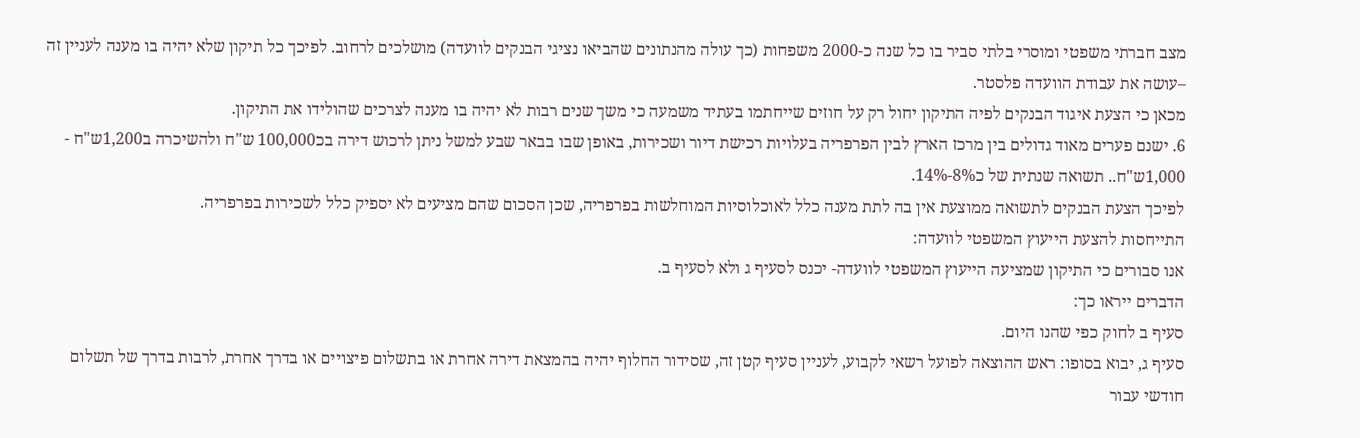מצב חברתי משפטי ומוסרי בלתי סביר בו כל שנה כ-2000 משפחות (כך עולה מהנתונים שהביאו נציגי הבנקים לוועדה) מושלכים לרחוב. לפיכך כל תיקון שלא יהיה בו מענה לעניין זה –עושה את עבודת הוועדה פלסטר.
מכאן כי הצעת איגוד הבנקים לפיה התיקון יחול רק על חוזים שייחתמו בעתיד משמעה כי משך שנים רבות לא יהיה בו מענה לצרכים שהולידו את התיקון.
6. ישנם פערים מאוד גדולים בין מרכז הארץ לבין הפרפריה בעלויות רכישת דיור ושכירות, באופן שבו בבאר שבע למשל ניתן לרכוש דירה בכ100,000 ש"ח ולהשיכרה ב1,200ש"ח - 1,000ש"ח.. תשואה שנתית של כ8%-14%.
לפיכך הצעת הבנקים לתשואה ממוצעת אין בה לתת מענה כלל לאוכלוסיות המוחלשות בפרפריה, שכן הסכום שהם מציעים לא יספיק כלל לשכירות בפרפריה.
התייחסות להצעת הייעוץ המשפטי לוועדה:
אנו סבורים כי התיקון שמציעה הייעוץ המשפטי לוועדה- יכנס לסעיף ג ולא לסעיף ב.
הדברים ייראו כך:
סעיף ב לחוק כפי שהנו היום.
סעיף ג, יבוא בסופו: ראש ההוצאה לפועל רשאי לקבוע, לעניין סעיף קטן זה, שסידור החלוף יהיה בהמצאת דירה אחרת או בתשלום פיצויים או בדרך אחרת, לרבות בדרך של תשלום חודשי עבור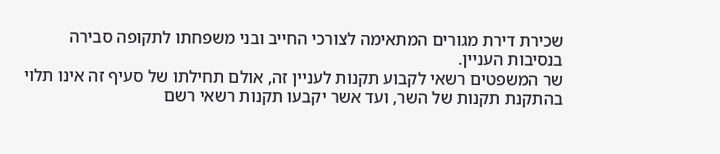שכירת דירת מגורים המתאימה לצורכי החייב ובני משפחתו לתקופה סבירה בנסיבות העניין.
שר המשפטים רשאי לקבוע תקנות לעניין זה, אולם תחילתו של סעיף זה אינו תלוי בהתקנת תקנות של השר, ועד אשר יקבעו תקנות רשאי רשם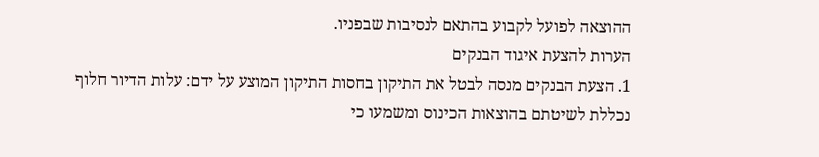ההוצאה לפועל לקבוע בהתאם לנסיבות שבפניו.
הערות להצעת איגוד הבנקים
1. הצעת הבנקים מנסה לבטל את התיקון בחסות התיקון המוצע על ידם: עלות הדיור חלוף נכללת לשיטתם בהוצאות הכינוס ומשמעו כי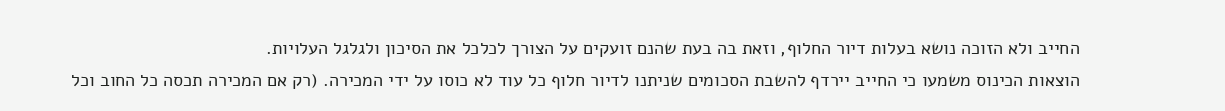החייב ולא הזוכה נושא בעלות דיור החלוף, וזאת בה בעת שהנם זועקים על הצורך לכלכל את הסיכון ולגלגל העלויות.
הוצאות הכינוס משמעו כי החייב יירדף להשבת הסכומים שניתנו לדיור חלוף כל עוד לא כוסו על ידי המכירה. (רק אם המכירה תכסה כל החוב וכל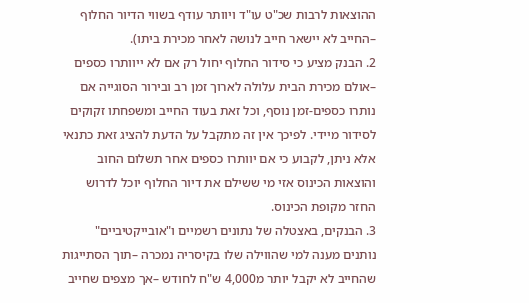ההוצאות לרבות שכ"ט עו"ד ויוותר עודף בשווי הדיור החלוף –החייב לא יישאר חייב לנושה לאחר מכירת ביתו).
2. הבנק מציע כי סידור החלוף יחול רק אם לא ייוותרו כספים –אולם מכירת הבית עלולה לארוך זמן רב ובירור הסוגייה אם נותרו כספים-זמן נוסף, וכל זאת בעוד החייב ומשפחתו זקוקים לסידור מיידי. לפיכך אין זה מתקבל על הדעת להציג זאת כתנאי אלא ניתן, לקבוע כי אם יוותרו כספים אחר תשלום החוב והוצאות הכינוס אזי מי ששילם את דיור החלוף יוכל לדרוש החזר מקופת הכינוס.
3. הבנקים, באצטלה של נתונים רשמיים ו"אובייקטיביים" נותנים מענה למי שהווילה שלו בקיסריה נמכרה –תוך הסתייגות שהחייב לא יקבל יותר מ4,000 ש"ח לחודש –אך מצפים שחייב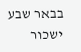בבאר שבע ישכור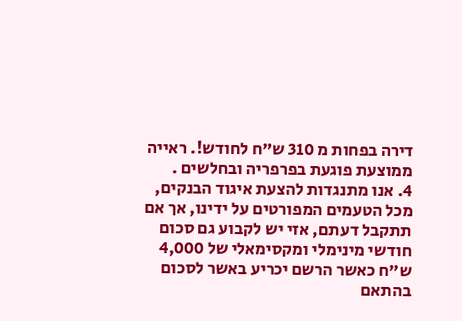דירה בפחות מ 310 ש"ח לחודש!. ראייה ממוצעת פוגעת בפרפריה ובחלשים .
4. אנו מתנגדות להצעת איגוד הבנקים, מכל הטעמים המפורטים על ידינו, אך אם תתקבל דעתם, אזי יש לקבוע גם סכום חודשי מינימלי ומקסימאלי של 4,000 ש"ח כאשר הרשם יכריע באשר לסכום בהתאם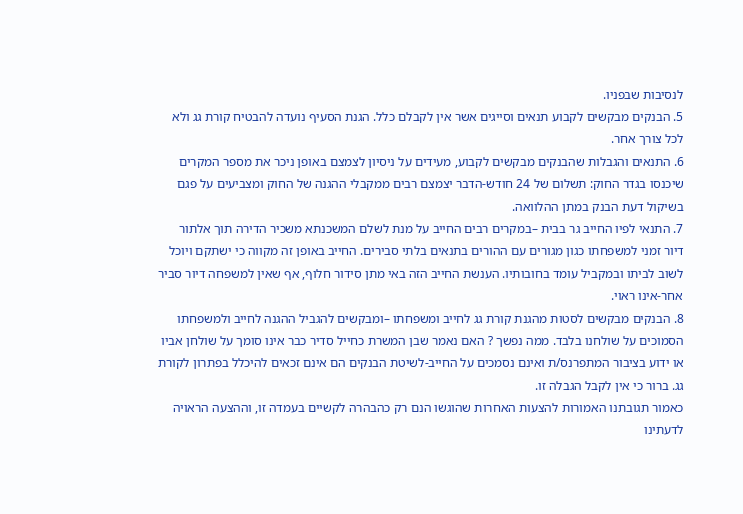לנסיבות שבפניו.
5. הבנקים מבקשים לקבוע תנאים וסייגים אשר אין לקבלם כלל. הגנת הסעיף נועדה להבטיח קורת גג ולא לכל צורך אחר.
6. התנאים והגבלות שהבנקים מבקשים לקבוע, מעידים על ניסיון לצמצם באופן ניכר את מספר המקרים שיכנסו בגדר החוק: תשלום של 24 חודש-הדבר יצמצם רבים ממקבלי ההגנה של החוק ומצביעים על פגם בשיקול דעת הבנק במתן ההלוואה.
7. התנאי לפיו החייב גר בבית –במקרים רבים החייב על מנת לשלם המשכנתא משכיר הדירה תוך אלתור דיור זמני למשפחתו כגון מגורים עם ההורים בתנאים בלתי סבירים. החייב באופן זה מקווה כי ישתקם ויוכל לשוב לביתו ובמקביל עומד בחובותיו. הענשת החייב הזה באי מתן סידור חלוף, אף שאין למשפחה דיור סביר אחר-אינו ראוי.
8. הבנקים מבקשים לסטות מהגנת קורת גג לחייב ומשפחתו –ומבקשים להגביל ההגנה לחייב ולמשפחתו הסמוכים על שולחנו בלבד. ממה נפשך ? האם נאמר שבן המשרת כחייל סדיר כבר אינו סומך על שולחן אביו או ידוע בציבור המתפרנס/ת ואינם נסמכים על החייב-לשיטת הבנקים הם אינם זכאים להיכלל בפתרון לקורת גג. ברור כי אין לקבל הגבלה זו.
כאמור תגובתנו האמורות להצעות האחרות שהוגשו הנם רק כהבהרה לקשיים בעמדה זו, וההצעה הראויה לדעתינו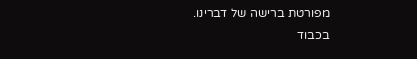מפורטת ברישה של דברינו.
בכבוד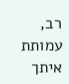רב, עמותת איתך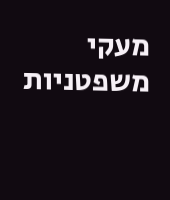מעקי משפטניות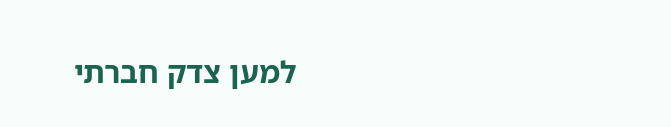למען צדק חברתי